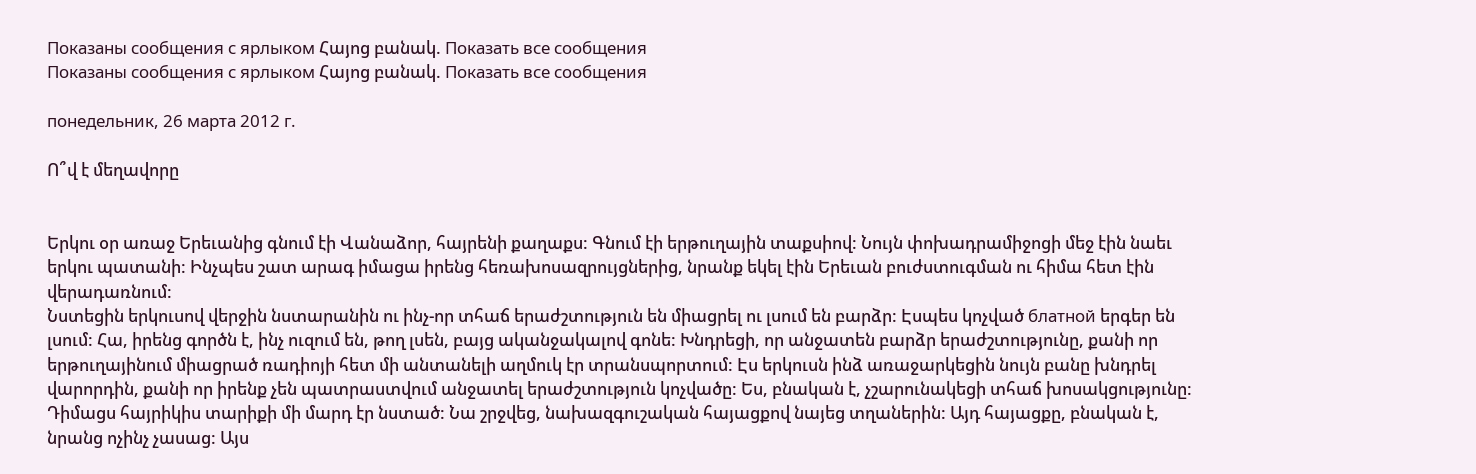Показаны сообщения с ярлыком Հայոց բանակ. Показать все сообщения
Показаны сообщения с ярлыком Հայոց բանակ. Показать все сообщения

понедельник, 26 марта 2012 г.

Ո՞վ է մեղավորը


Երկու օր առաջ Երեւանից գնում էի Վանաձոր, հայրենի քաղաքս: Գնում էի երթուղային տաքսիով: Նույն փոխադրամիջոցի մեջ էին նաեւ երկու պատանի: Ինչպես շատ արագ իմացա իրենց հեռախոսազրույցներից, նրանք եկել էին Երեւան բուժստուգման ու հիմա հետ էին վերադառնում:
Նստեցին երկուսով վերջին նստարանին ու ինչ-որ տհաճ երաժշտություն են միացրել ու լսում են բարձր: Էսպես կոչված блатной երգեր են լսում: Հա, իրենց գործն է, ինչ ուզում են, թող լսեն, բայց ականջակալով գոնե: Խնդրեցի, որ անջատեն բարձր երաժշտությունը, քանի որ երթուղայինում միացրած ռադիոյի հետ մի անտանելի աղմուկ էր տրանսպորտում: Էս երկուսն ինձ առաջարկեցին նույն բանը խնդրել վարորդին, քանի որ իրենք չեն պատրաստվում անջատել երաժշտություն կոչվածը: Ես, բնական է, չշարունակեցի տհաճ խոսակցությունը: Դիմացս հայրիկիս տարիքի մի մարդ էր նստած: Նա շրջվեց, նախազգուշական հայացքով նայեց տղաներին: Այդ հայացքը, բնական է, նրանց ոչինչ չասաց: Այս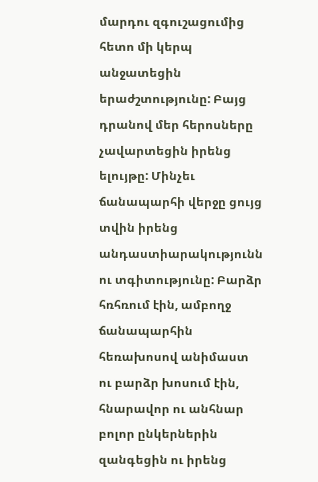մարդու զգուշացումից հետո մի կերպ անջատեցին երաժշտությունը: Բայց դրանով մեր հերոսները չավարտեցին իրենց ելույթը: Մինչեւ ճանապարհի վերջը ցույց տվին իրենց անդաստիարակությունն ու տգիտությունը: Բարձր հռհռում էին, ամբողջ ճանապարհին հեռախոսով անիմաստ ու բարձր խոսում էին, հնարավոր ու անհնար բոլոր ընկերներին զանգեցին ու իրենց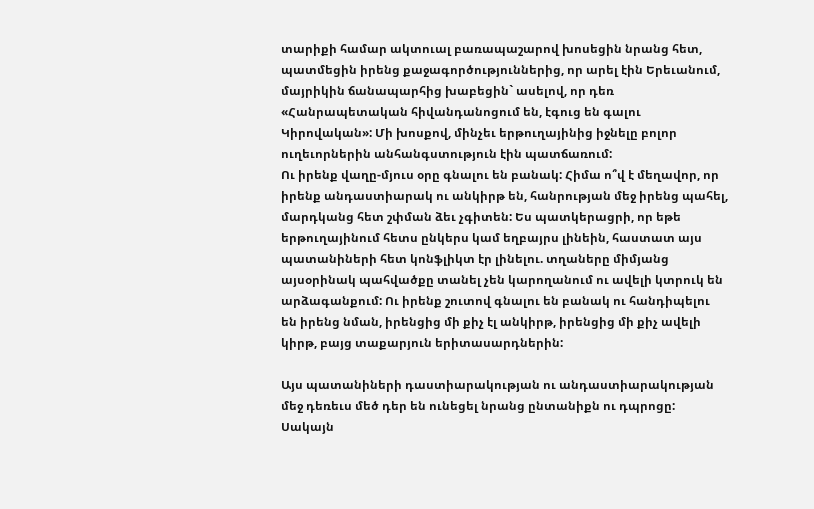տարիքի համար ակտուալ բառապաշարով խոսեցին նրանց հետ, պատմեցին իրենց քաջագործություններից, որ արել էին Երեւանում, մայրիկին ճանապարհից խաբեցին` ասելով, որ դեռ «Հանրապետական հիվանդանոցում են, էգուց են գալու Կիրովական»: Մի խոսքով, մինչեւ երթուղայինից իջնելը բոլոր ուղեւորներին անհանգստություն էին պատճառում:
Ու իրենք վաղը-մյուս օրը գնալու են բանակ: Հիմա ո՞վ է մեղավոր, որ իրենք անդաստիարակ ու անկիրթ են, հանրության մեջ իրենց պահել, մարդկանց հետ շփման ձեւ չգիտեն: Ես պատկերացրի, որ եթե երթուղայինում հետս ընկերս կամ եղբայրս լինեին, հաստատ այս պատանիների հետ կոնֆլիկտ էր լինելու. տղաները միմյանց այսօրինակ պահվածքը տանել չեն կարողանում ու ավելի կտրուկ են արձագանքում: Ու իրենք շուտով գնալու են բանակ ու հանդիպելու են իրենց նման, իրենցից մի քիչ էլ անկիրթ, իրենցից մի քիչ ավելի կիրթ, բայց տաքարյուն երիտասարդներին:

Այս պատանիների դաստիարակության ու անդաստիարակության մեջ դեռեւս մեծ դեր են ունեցել նրանց ընտանիքն ու դպրոցը: Սակայն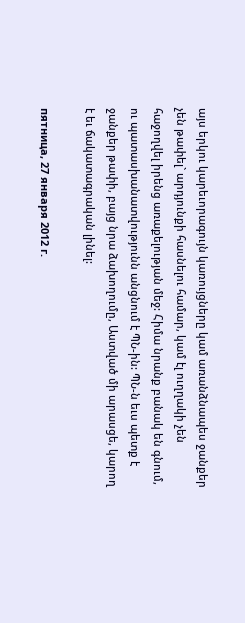այս երկու կարեւորագույն կառույցները կամ առանձնապես ջանքեր չեն թափել` արդյունքի հասնելու համար, կամ էլ ուղղակի չեն հաջողվել իրենց առաքելության մեջ: Հիմա նրանք բանակ են գնում, ու պատասխանատվությունն անցնում է ՊՆ-ին: ՊՆ-ն եւս պետք է ջանքեր թափի, բայց նրա ձախողումը, Աստված մի արասցե, կարող է եւ ճակատագրական լինել:

пятница, 27 января 2012 г.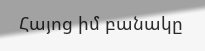Հայոց իմ բանակը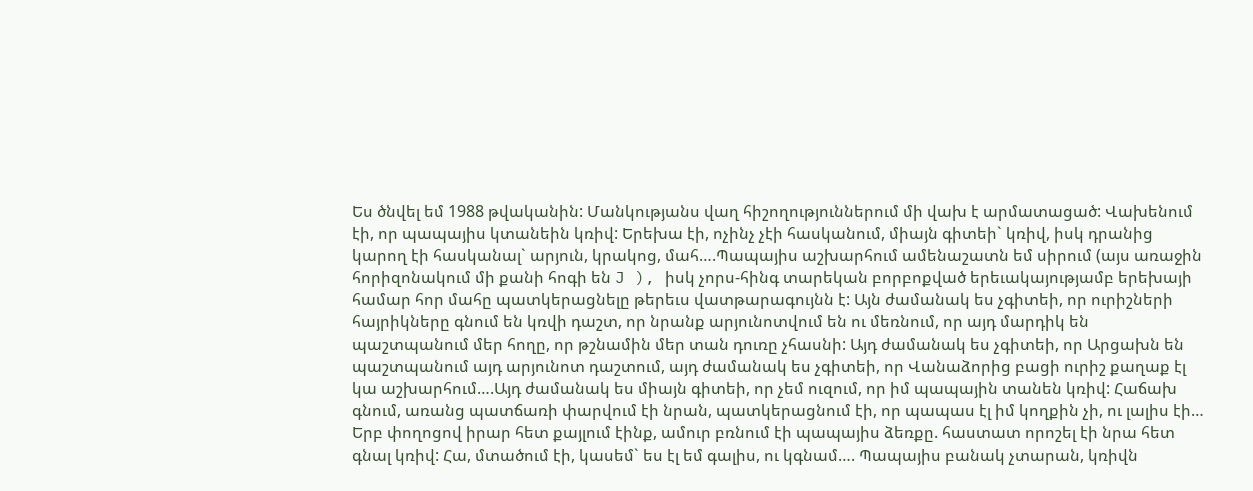Ես ծնվել եմ 1988 թվականին: Մանկությանս վաղ հիշողություններում մի վախ է արմատացած: Վախենում էի, որ պապայիս կտանեին կռիվ: Երեխա էի, ոչինչ չէի հասկանում, միայն գիտեի` կռիվ, իսկ դրանից կարող էի հասկանալ` արյուն, կրակոց, մահ….Պապայիս աշխարհում ամենաշատն եմ սիրում (այս առաջին հորիզոնակում մի քանի հոգի են J ), իսկ չորս-հինգ տարեկան բորբոքված երեւակայությամբ երեխայի համար հոր մահը պատկերացնելը թերեւս վատթարագույնն է: Այն ժամանակ ես չգիտեի, որ ուրիշների հայրիկները գնում են կռվի դաշտ, որ նրանք արյունոտվում են ու մեռնում, որ այդ մարդիկ են պաշտպանում մեր հողը, որ թշնամին մեր տան դուռը չհասնի: Այդ ժամանակ ես չգիտեի, որ Արցախն են պաշտպանում այդ արյունոտ դաշտում, այդ ժամանակ ես չգիտեի, որ Վանաձորից բացի ուրիշ քաղաք էլ կա աշխարհում….Այդ ժամանակ ես միայն գիտեի, որ չեմ ուզում, որ իմ պապային տանեն կռիվ: Հաճախ գնում, առանց պատճառի փարվում էի նրան, պատկերացնում էի, որ պապաս էլ իմ կողքին չի, ու լալիս էի… Երբ փողոցով իրար հետ քայլում էինք, ամուր բռնում էի պապայիս ձեռքը. հաստատ որոշել էի նրա հետ գնալ կռիվ: Հա, մտածում էի, կասեմ` ես էլ եմ գալիս, ու կգնամ…. Պապայիս բանակ չտարան, կռիվն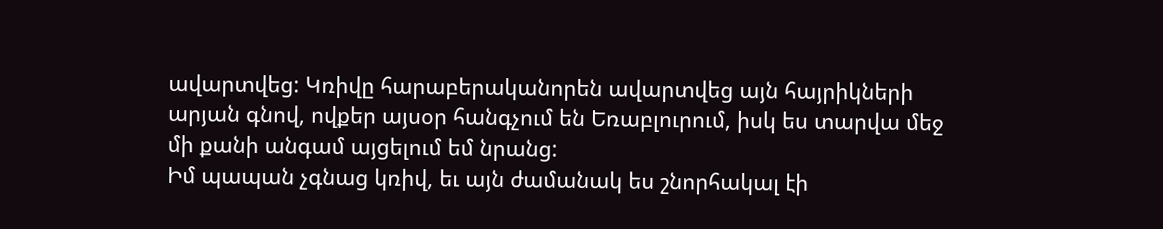ավարտվեց: Կռիվը հարաբերականորեն ավարտվեց այն հայրիկների արյան գնով, ովքեր այսօր հանգչում են Եռաբլուրում, իսկ ես տարվա մեջ մի քանի անգամ այցելում եմ նրանց:
Իմ պապան չգնաց կռիվ, եւ այն ժամանակ ես շնորհակալ էի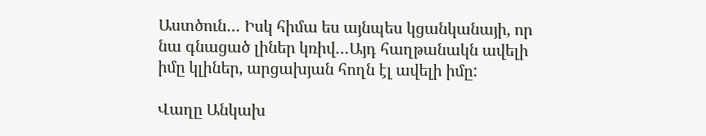Աստծուն… Իսկ հիմա ես այնպես կցանկանայի, որ նա գնացած լիներ կռիվ…Այդ հաղթանակն ավելի իմը կլիներ, արցախյան հողն էլ ավելի իմը:

Վաղը Անկախ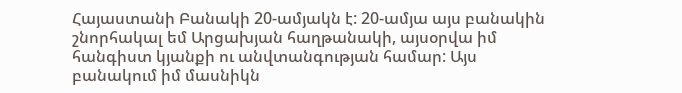Հայաստանի Բանակի 20-ամյակն է: 20-ամյա այս բանակին շնորհակալ եմ Արցախյան հաղթանակի, այսօրվա իմ հանգիստ կյանքի ու անվտանգության համար: Այս բանակում իմ մասնիկն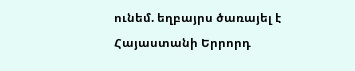ունեմ. եղբայրս ծառայել է Հայաստանի Երրորդ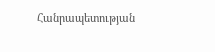Հանրապետության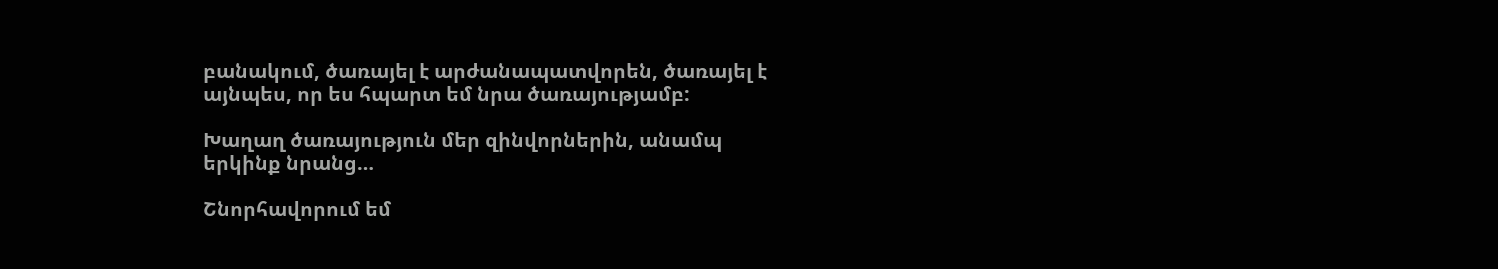բանակում, ծառայել է արժանապատվորեն, ծառայել է այնպես, որ ես հպարտ եմ նրա ծառայությամբ:

Խաղաղ ծառայություն մեր զինվորներին, անամպ երկինք նրանց…

Շնորհավորում եմ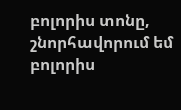բոլորիս տոնը, շնորհավորում եմ բոլորիս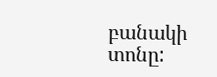բանակի տոնը: